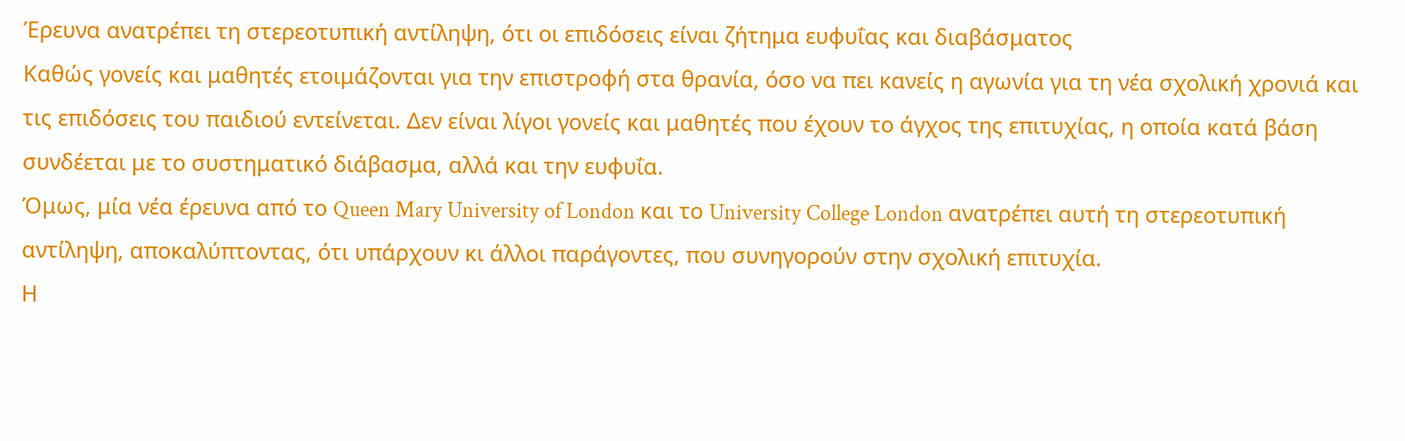Έρευνα ανατρέπει τη στερεοτυπική αντίληψη, ότι οι επιδόσεις είναι ζήτημα ευφυΐας και διαβάσματος
Καθώς γονείς και μαθητές ετοιμάζονται για την επιστροφή στα θρανία, όσο να πει κανείς η αγωνία για τη νέα σχολική χρονιά και τις επιδόσεις του παιδιού εντείνεται. Δεν είναι λίγοι γονείς και μαθητές που έχουν το άγχος της επιτυχίας, η οποία κατά βάση συνδέεται με το συστηματικό διάβασμα, αλλά και την ευφυΐα.
Όμως, μία νέα έρευνα από το Queen Mary University of London και το University College London ανατρέπει αυτή τη στερεοτυπική αντίληψη, αποκαλύπτοντας, ότι υπάρχουν κι άλλοι παράγοντες, που συνηγορούν στην σχολική επιτυχία.
Η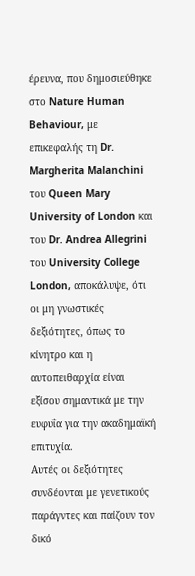έρευνα, που δημοσιεύθηκε στο Nature Human Behaviour, με επικεφαλής τη Dr. Margherita Malanchini του Queen Mary University of London και του Dr. Andrea Allegrini του University College London, αποκάλυψε, ότι οι μη γνωστικές δεξιότητες, όπως το κίνητρο και η αυτοπειθαρχία είναι εξίσου σημαντικά με την ευφυΐα για την ακαδημαϊκή επιτυχία.
Αυτές οι δεξιότητες συνδέονται με γενετικούς παράγντες και παίζουν τον δικό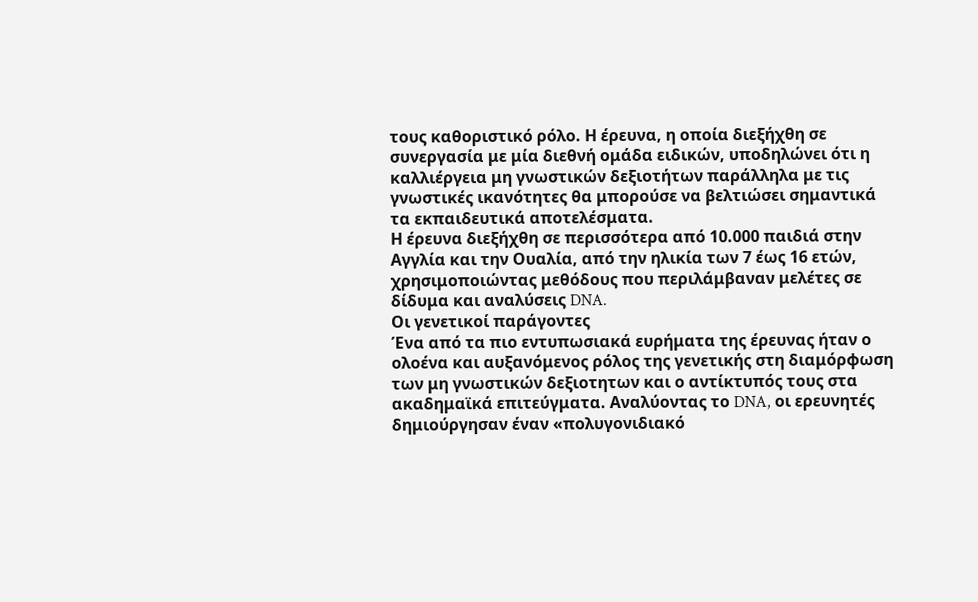τους καθοριστικό ρόλο. Η έρευνα, η οποία διεξήχθη σε συνεργασία με μία διεθνή ομάδα ειδικών, υποδηλώνει ότι η καλλιέργεια μη γνωστικών δεξιοτήτων παράλληλα με τις γνωστικές ικανότητες θα μπορούσε να βελτιώσει σημαντικά τα εκπαιδευτικά αποτελέσματα.
Η έρευνα διεξήχθη σε περισσότερα από 10.000 παιδιά στην Αγγλία και την Ουαλία, από την ηλικία των 7 έως 16 ετών, χρησιμοποιώντας μεθόδους που περιλάμβαναν μελέτες σε δίδυμα και αναλύσεις DNA.
Οι γενετικοί παράγοντες
Ένα από τα πιο εντυπωσιακά ευρήματα της έρευνας ήταν ο ολοένα και αυξανόμενος ρόλος της γενετικής στη διαμόρφωση των μη γνωστικών δεξιοτητων και ο αντίκτυπός τους στα ακαδημαϊκά επιτεύγματα. Αναλύοντας το DNA, οι ερευνητές δημιούργησαν έναν «πολυγονιδιακό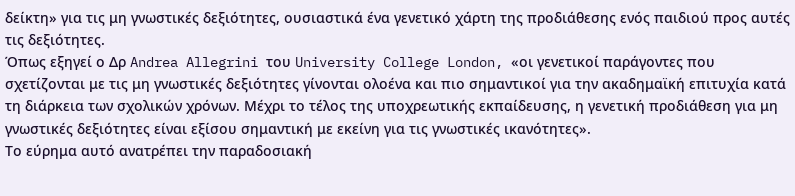δείκτη» για τις μη γνωστικές δεξιότητες, ουσιαστικά ένα γενετικό χάρτη της προδιάθεσης ενός παιδιού προς αυτές τις δεξιότητες.
Όπως εξηγεί ο Δρ Andrea Allegrini του University College London, «οι γενετικοί παράγοντες που σχετίζονται με τις μη γνωστικές δεξιότητες γίνονται ολοένα και πιο σημαντικοί για την ακαδημαϊκή επιτυχία κατά τη διάρκεια των σχολικών χρόνων. Μέχρι το τέλος της υποχρεωτικής εκπαίδευσης, η γενετική προδιάθεση για μη γνωστικές δεξιότητες είναι εξίσου σημαντική με εκείνη για τις γνωστικές ικανότητες».
Το εύρημα αυτό ανατρέπει την παραδοσιακή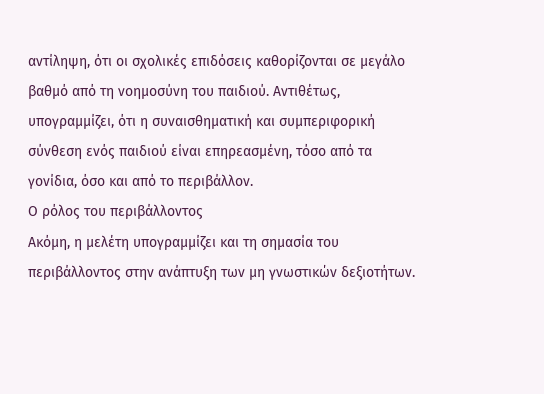αντίληψη, ότι οι σχολικές επιδόσεις καθορίζονται σε μεγάλο βαθμό από τη νοημοσύνη του παιδιού. Αντιθέτως, υπογραμμίζει, ότι η συναισθηματική και συμπεριφορική σύνθεση ενός παιδιού είναι επηρεασμένη, τόσο από τα γονίδια, όσο και από το περιβάλλον.
Ο ρόλος του περιβάλλοντος
Ακόμη, η μελέτη υπογραμμίζει και τη σημασία του περιβάλλοντος στην ανάπτυξη των μη γνωστικών δεξιοτήτων.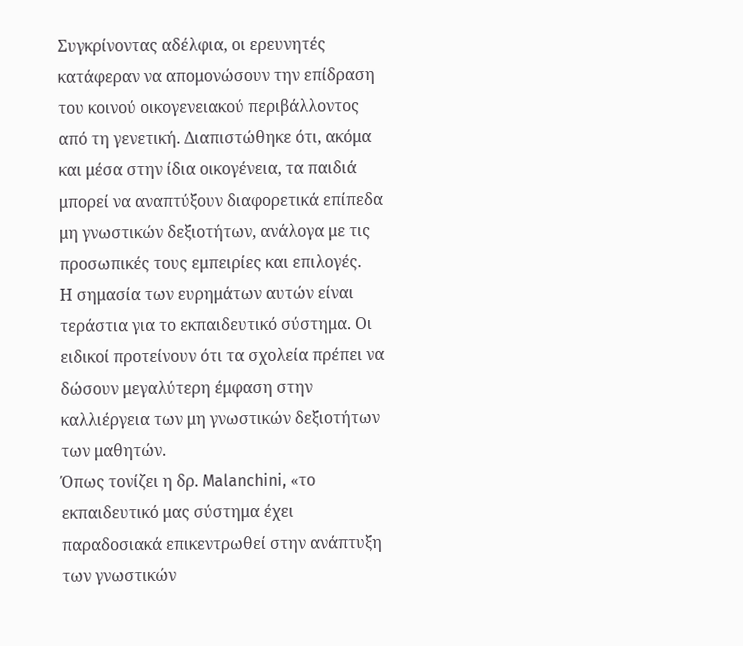Συγκρίνοντας αδέλφια, οι ερευνητές κατάφεραν να απομονώσουν την επίδραση του κοινού οικογενειακού περιβάλλοντος από τη γενετική. Διαπιστώθηκε ότι, ακόμα και μέσα στην ίδια οικογένεια, τα παιδιά μπορεί να αναπτύξουν διαφορετικά επίπεδα μη γνωστικών δεξιοτήτων, ανάλογα με τις προσωπικές τους εμπειρίες και επιλογές.
Η σημασία των ευρημάτων αυτών είναι τεράστια για το εκπαιδευτικό σύστημα. Οι ειδικοί προτείνουν ότι τα σχολεία πρέπει να δώσουν μεγαλύτερη έμφαση στην καλλιέργεια των μη γνωστικών δεξιοτήτων των μαθητών.
Όπως τονίζει η δρ. Malanchini, «το εκπαιδευτικό μας σύστημα έχει παραδοσιακά επικεντρωθεί στην ανάπτυξη των γνωστικών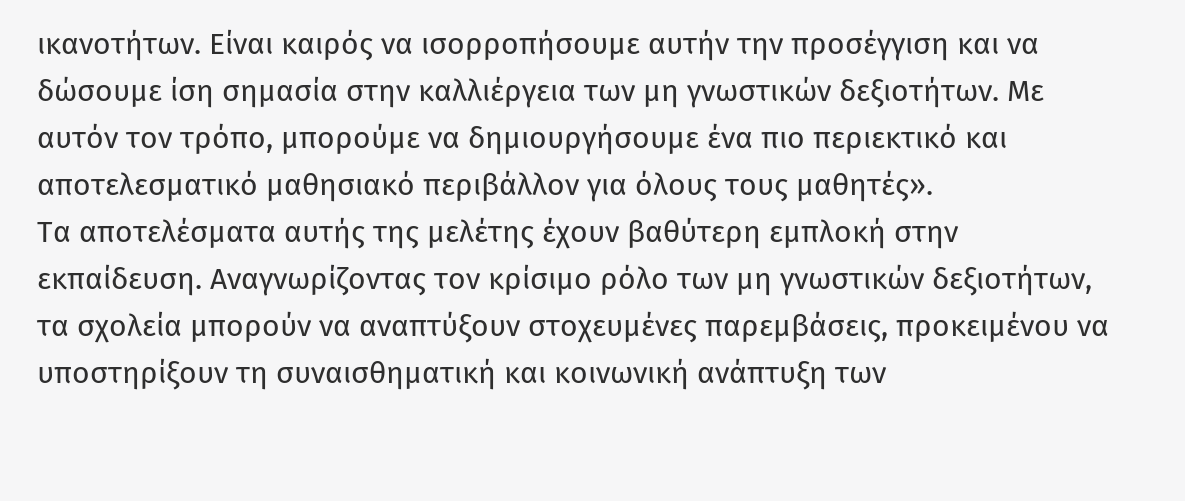ικανοτήτων. Είναι καιρός να ισορροπήσουμε αυτήν την προσέγγιση και να δώσουμε ίση σημασία στην καλλιέργεια των μη γνωστικών δεξιοτήτων. Με αυτόν τον τρόπο, μπορούμε να δημιουργήσουμε ένα πιο περιεκτικό και αποτελεσματικό μαθησιακό περιβάλλον για όλους τους μαθητές».
Τα αποτελέσματα αυτής της μελέτης έχουν βαθύτερη εμπλοκή στην εκπαίδευση. Αναγνωρίζοντας τον κρίσιμο ρόλο των μη γνωστικών δεξιοτήτων, τα σχολεία μπορούν να αναπτύξουν στοχευμένες παρεμβάσεις, προκειμένου να υποστηρίξουν τη συναισθηματική και κοινωνική ανάπτυξη των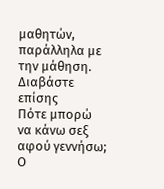μαθητών, παράλληλα με την μάθηση.
Διαβάστε επίσης
Πότε μπορώ να κάνω σεξ αφού γεννήσω; Ο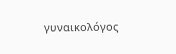γυναικολόγος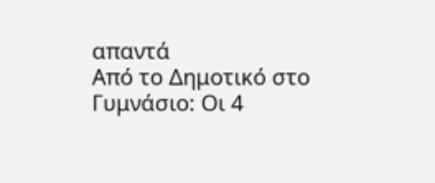απαντά
Από το Δημοτικό στο Γυμνάσιο: Οι 4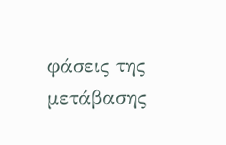φάσεις της μετάβασης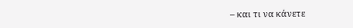– και τι να κάνετε